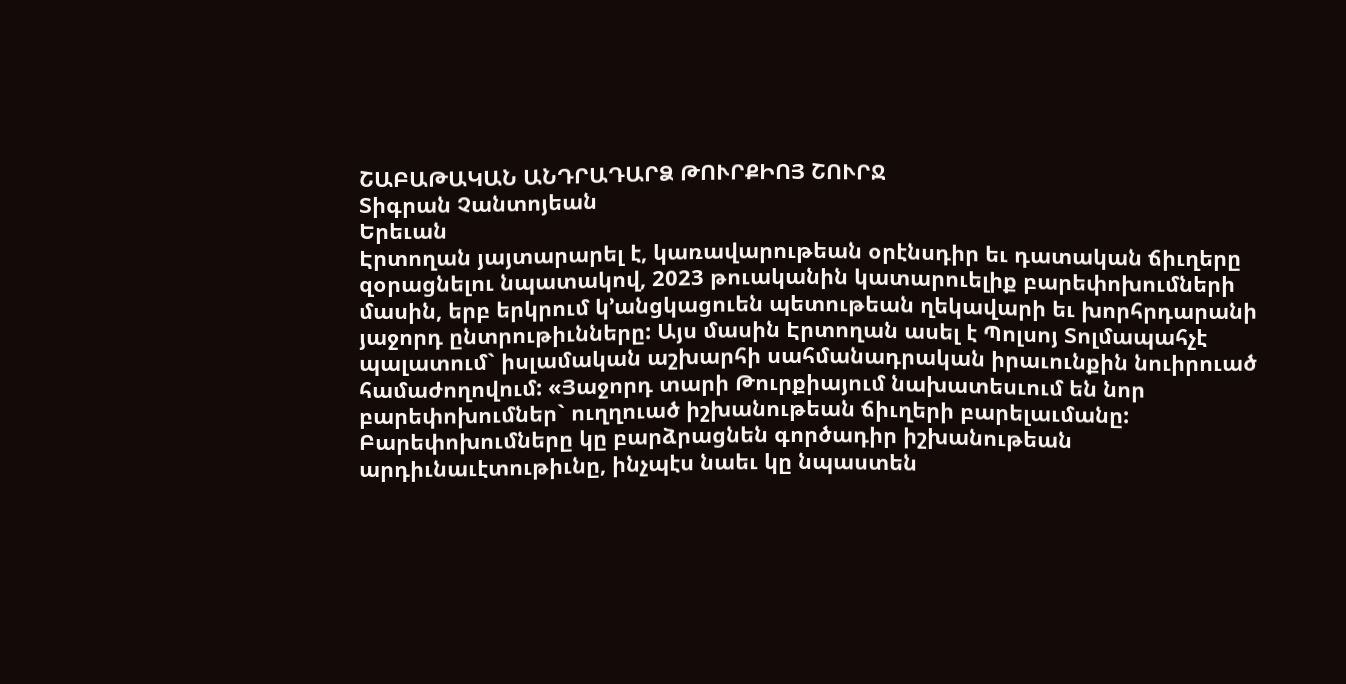ՇԱԲԱԹԱԿԱՆ ԱՆԴՐԱԴԱՐՁ ԹՈՒՐՔԻՈՅ ՇՈՒՐՋ
Տիգրան Չանտոյեան
Երեւան
Էրտողան յայտարարել է, կառավարութեան օրէնսդիր եւ դատական ճիւղերը զօրացնելու նպատակով, 2023 թուականին կատարուելիք բարեփոխումների մասին, երբ երկրում կ’անցկացուեն պետութեան ղեկավարի եւ խորհրդարանի յաջորդ ընտրութիւնները: Այս մասին Էրտողան ասել է Պոլսոյ Տոլմապահչէ պալատում` իսլամական աշխարհի սահմանադրական իրաւունքին նուիրուած համաժողովում: «Յաջորդ տարի Թուրքիայում նախատեսւում են նոր բարեփոխումներ` ուղղուած իշխանութեան ճիւղերի բարելաւմանը: Բարեփոխումները կը բարձրացնեն գործադիր իշխանութեան արդիւնաւէտութիւնը, ինչպէս նաեւ կը նպաստեն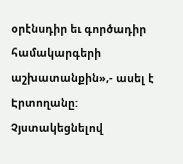օրէնսդիր եւ գործադիր համակարգերի աշխատանքին»,- ասել է Էրտողանը:
Չյստակեցնելով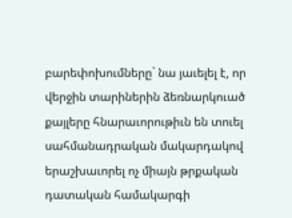բարեփոխումները` նա յաւելել է, որ վերջին տարիներին ձեռնարկուած քայլերը հնարաւորութիւն են տուել սահմանադրական մակարդակով երաշխաւորել ոչ միայն թրքական դատական համակարգի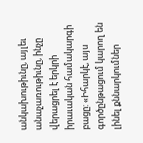անկախութիւնը, այլեւ անաչառութիւնը, ինչը վերացրել է երկրի իրաւական համակարգի բացը: «Իհարկէ, այս գործընթացում կարող են լինել քննարկումներ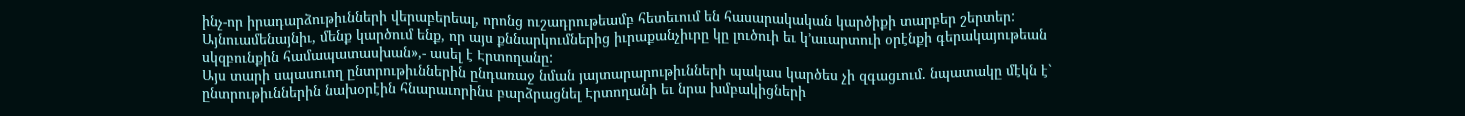ինչ-որ իրադարձութիւնների վերաբերեալ, որոնց ուշադրութեամբ հետեւում են հասարակական կարծիքի տարբեր շերտեր: Այնուամենայնիւ, մենք կարծում ենք, որ այս քննարկումներից իւրաքանչիւրը կը լուծուի եւ կ’աւարտուի օրէնքի գերակայութեան սկզբունքին համապատասխան»,- ասել է Էրտողանը:
Այս տարի սպասուող ընտրութիւններին ընդառաջ նման յայտարարութիւնների պակաս կարծես չի զգացւում. նպատակը մէկն է` ընտրութիւններին նախօրէին հնարաւորինս բարձրացնել Էրտողանի եւ նրա խմբակիցների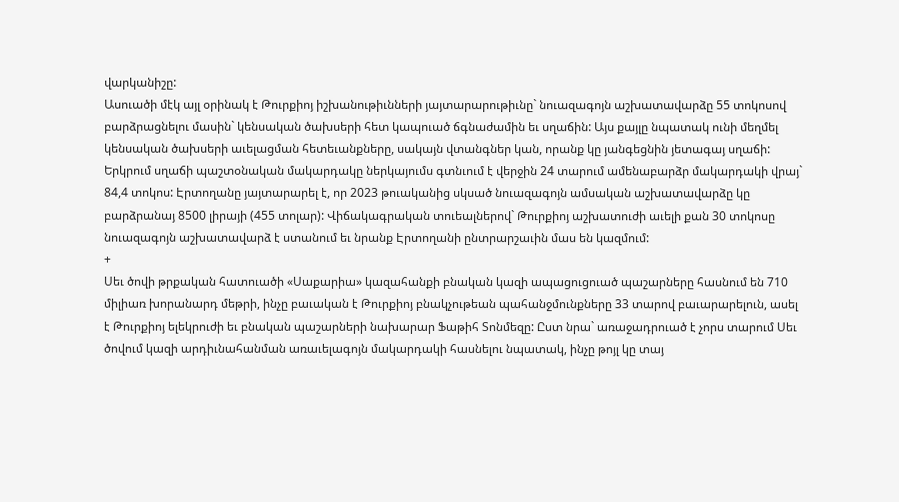վարկանիշը:
Ասուածի մէկ այլ օրինակ է Թուրքիոյ իշխանութիւնների յայտարարութիւնը` նուազագոյն աշխատավարձը 55 տոկոսով բարձրացնելու մասին` կենսական ծախսերի հետ կապուած ճգնաժամին եւ սղաճին: Այս քայլը նպատակ ունի մեղմել կենսական ծախսերի աւելացման հետեւանքները, սակայն վտանգներ կան, որանք կը յանգեցնին յետագայ սղաճի: Երկրում սղաճի պաշտօնական մակարդակը ներկայումս գտնւում է վերջին 24 տարում ամենաբարձր մակարդակի վրայ` 84,4 տոկոս: Էրտողանը յայտարարել է, որ 2023 թուականից սկսած նուազագոյն ամսական աշխատավարձը կը բարձրանայ 8500 լիրայի (455 տոլար): Վիճակագրական տուեալներով` Թուրքիոյ աշխատուժի աւելի քան 30 տոկոսը նուազագոյն աշխատավարձ է ստանում եւ նրանք Էրտողանի ընտրարշաւին մաս են կազմում:
+
Սեւ ծովի թրքական հատուածի «Սաքարիա» կազահանքի բնական կազի ապացուցուած պաշարները հասնում են 710 միլիառ խորանարդ մեթրի, ինչը բաւական է Թուրքիոյ բնակչութեան պահանջմունքները 33 տարով բաւարարելուն, ասել է Թուրքիոյ ելեկրուժի եւ բնական պաշարների նախարար Ֆաթիհ Տոնմեզը: Ըստ նրա` առաջադրուած է չորս տարում Սեւ ծովում կազի արդիւնահանման առաւելագոյն մակարդակի հասնելու նպատակ, ինչը թոյլ կը տայ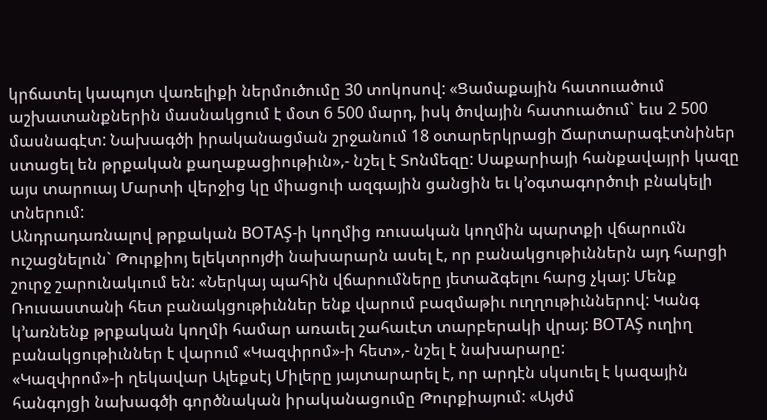կրճատել կապոյտ վառելիքի ներմուծումը 30 տոկոսով: «Ցամաքային հատուածում աշխատանքներին մասնակցում է մօտ 6 500 մարդ, իսկ ծովային հատուածում` եւս 2 500 մասնագէտ: Նախագծի իրականացման շրջանում 18 օտարերկրացի Ճարտարագէտնիներ ստացել են թրքական քաղաքացիութիւն»,- նշել է Տոնմեզը: Սաքարիայի հանքավայրի կազը այս տարուայ Մարտի վերջից կը միացուի ազգային ցանցին եւ կ’օգտագործուի բնակելի տներում:
Անդրադառնալով թրքական BOTAŞ-ի կողմից ռուսական կողմին պարտքի վճարումն ուշացնելուն` Թուրքիոյ ելեկտրոյժի նախարարն ասել է, որ բանակցութիւններն այդ հարցի շուրջ շարունակւում են: «Ներկայ պահին վճարումները յետաձգելու հարց չկայ: Մենք Ռուսաստանի հետ բանակցութիւններ ենք վարում բազմաթիւ ուղղութիւններով: Կանգ կ’առնենք թրքական կողմի համար առաւել շահաւէտ տարբերակի վրայ: BOTAŞ ուղիղ բանակցութիւններ է վարում «Կազփրոմ»-ի հետ»,- նշել է նախարարը:
«Կազփրոմ»-ի ղեկավար Ալեքսէյ Միլերը յայտարարել է, որ արդէն սկսուել է կազային հանգոյցի նախագծի գործնական իրականացումը Թուրքիայում: «Այժմ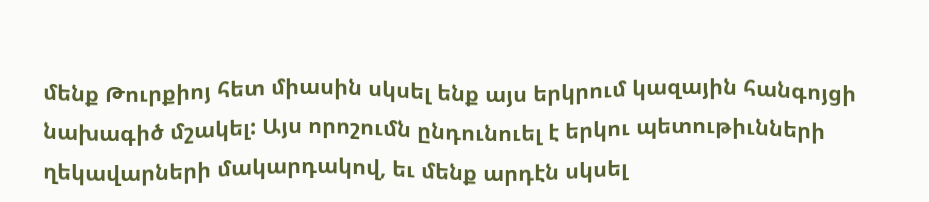մենք Թուրքիոյ հետ միասին սկսել ենք այս երկրում կազային հանգոյցի նախագիծ մշակել: Այս որոշումն ընդունուել է երկու պետութիւնների ղեկավարների մակարդակով, եւ մենք արդէն սկսել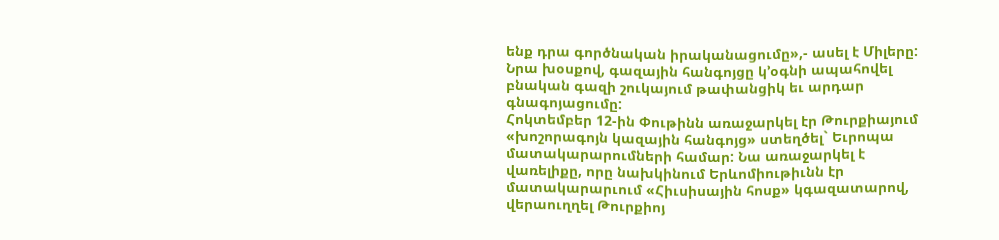ենք դրա գործնական իրականացումը»,- ասել է Միլերը: Նրա խօսքով, գազային հանգոյցը կ’օգնի ապահովել բնական գազի շուկայում թափանցիկ եւ արդար գնագոյացումը:
Հոկտեմբեր 12-ին Փութինն առաջարկել էր Թուրքիայում «խոշորագոյն կազային հանգոյց» ստեղծել` Եւրոպա մատակարարումների համար: Նա առաջարկել է վառելիքը, որը նախկինում Երևոմիութիւնն էր մատակարարւում «Հիւսիսային հոսք» կգազատարով, վերաուղղել Թուրքիոյ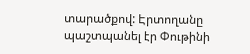տարածքով: Էրտողանը պաշտպանել էր Փութինի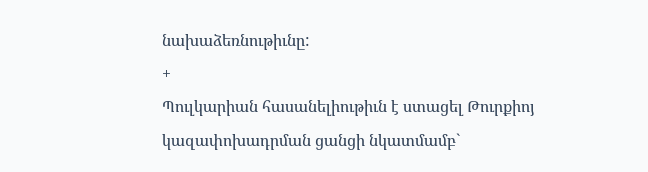նախաձեռնութիւնը:
+
Պուլկարիան հասանելիութիւն է ստացել Թուրքիոյ կազափոխադրման ցանցի նկատմամբ`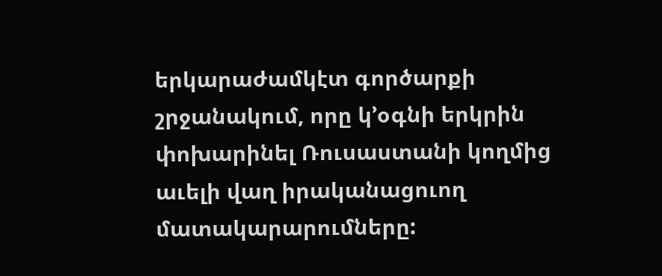երկարաժամկէտ գործարքի շրջանակում, որը կ’օգնի երկրին փոխարինել Ռուսաստանի կողմից աւելի վաղ իրականացուող մատակարարումները: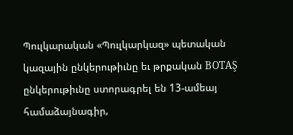Պուլկարական «Պուլկարկազ» պետական կազային ընկերութիւնը եւ թրքական BOTAŞ ընկերութիւնը ստորագրել են 13-ամեայ համաձայնագիր,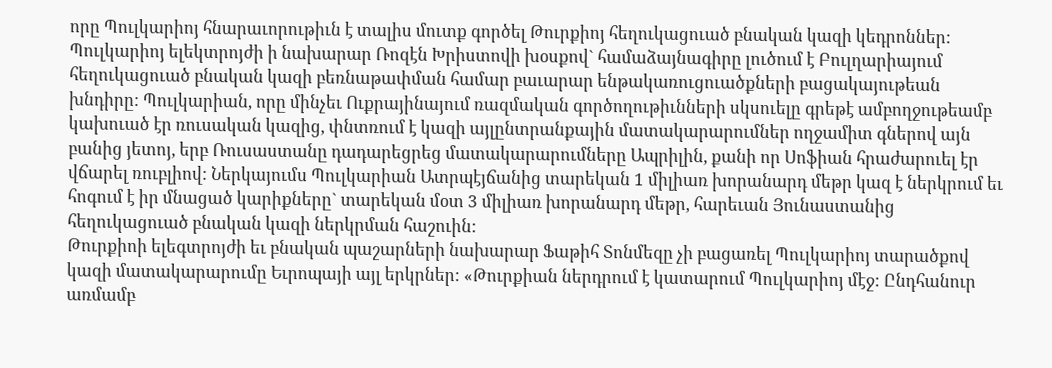որը Պուլկարիոյ հնարաւորութիւն է տալիս մուտք գործել Թուրքիոյ հեղուկացուած բնական կազի կեդրոններ:
Պուլկարիոյ ելեկտրոյժի ի նախարար Ռոզէն Խրիստովի խօսքով` համաձայնագիրը լուծում է Բուլղարիայում հեղուկացուած բնական կազի բեռնաթափման համար բաւարար ենթակառուցուածքների բացակայութեան խնդիրը: Պուլկարիան, որը մինչեւ Ուքրայինայում ռազմական գործողութիւնների սկսուելը գրեթէ ամբողջութեամբ կախուած էր ռուսական կազից, փնտռում է կազի այլընտրանքային մատակարարումներ ողջամիտ գներով այն բանից յետոյ, երբ Ռուսաստանը դադարեցրեց մատակարարումները Ապրիլին, քանի որ Սոֆիան հրաժարուել էր վճարել ռուբլիով: Ներկայումս Պուլկարիան Ատրպէյճանից տարեկան 1 միլիառ խորանարդ մեթր կազ է ներկրում եւ հոգում է իր մնացած կարիքները` տարեկան մօտ 3 միլիառ խորանարդ մեթր, հարեւան Յունաստանից հեղուկացուած բնական կազի ներկրման հաշուին:
Թուրքիոի ելեգտրոյժի եւ բնական պաշարների նախարար Ֆաթիհ Տոնմեզը չի բացառել Պուլկարիոյ տարածքով կազի մատակարարումը Եւրոպայի այլ երկրներ: «Թուրքիան ներդրում է կատարում Պուլկարիոյ մէջ: Ընդհանուր առմամբ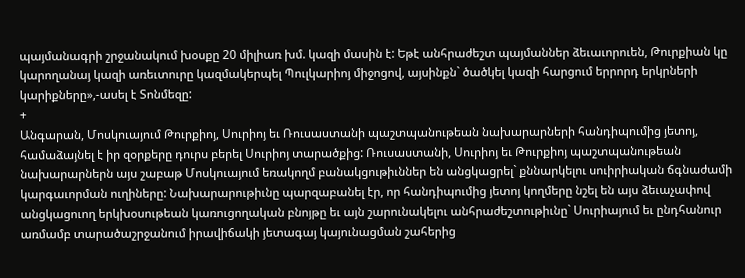պայմանագրի շրջանակում խօսքը 20 միլիառ խմ. կազի մասին է: Եթէ անհրաժեշտ պայմաններ ձեւաւորուեն, Թուրքիան կը կարողանայ կազի առեւտուրը կազմակերպել Պուլկարիոյ միջոցով, այսինքն` ծածկել կազի հարցում երրորդ երկրների կարիքները»,-ասել է Տոնմեզը:
+
Անգարան, Մոսկուայում Թուրքիոյ, Սուրիոյ եւ Ռուսաստանի պաշտպանութեան նախարարների հանդիպումից յետոյ, համաձայնել է իր զօրքերը դուրս բերել Սուրիոյ տարածքից: Ռուսաստանի, Սուրիոյ եւ Թուրքիոյ պաշտպանութեան նախարարներն այս շաբաթ Մոսկուայում եռակողմ բանակցութիւններ են անցկացրել` քննարկելու սուիրիական ճգնաժամի կարգաւորման ուղիները: Նախարարութիւնը պարզաբանել էր, որ հանդիպումից յետոյ կողմերը նշել են այս ձեւաչափով անցկացուող երկխօսութեան կառուցողական բնոյթը եւ այն շարունակելու անհրաժեշտութիւնը` Սուրիայում եւ ընդհանուր առմամբ տարածաշրջանում իրավիճակի յետագայ կայունացման շահերից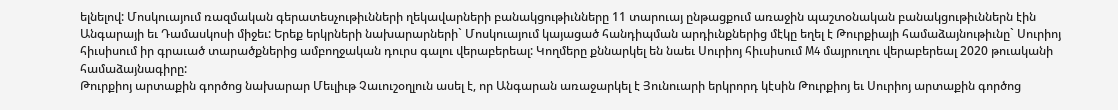ելնելով: Մոսկուայում ռազմական գերատեսչութիւնների ղեկավարների բանակցութիւնները 11 տարուայ ընթացքում առաջին պաշտօնական բանակցութիւններն էին Անգարայի եւ Դամասկոսի միջեւ: Երեք երկրների նախարարների` Մոսկուայում կայացած հանդիպման արդիւնքներից մէկը եղել է Թուրքիայի համաձայնութիւնը` Սուրիոյ հիւսիսում իր գրաւած տարածքներից ամբողջական դուրս գալու վերաբերեալ: Կողմերը քննարկել են նաեւ Սուրիոյ հիւսիսում M4 մայրուղու վերաբերեալ 2020 թուականի համաձայնագիրը:
Թուրքիոյ արտաքին գործոց նախարար Մեւլիւթ Չաւուշօղլուն ասել է, որ Անգարան առաջարկել է Յունուարի երկրորդ կէսին Թուրքիոյ եւ Սուրիոյ արտաքին գործոց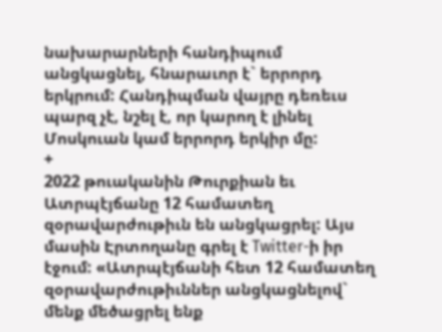նախարարների հանդիպում անցկացնել, հնարաւոր է` երրորդ երկրում: Հանդիպման վայրը դեռեւս պարզ չէ, նշել է, որ կարող է լինել Մոսկուան կամ երրորդ երկիր մը:
+
2022 թուականին Թուրքիան եւ Ատրպէյճանը 12 համատեղ զօրավարժութիւն են անցկացրել: Այս մասին Էրտողանը գրել է Twitter-ի իր էջում: «Ատրպէյճանի հետ 12 համատեղ զօրավարժութիւններ անցկացնելով` մենք մեծացրել ենք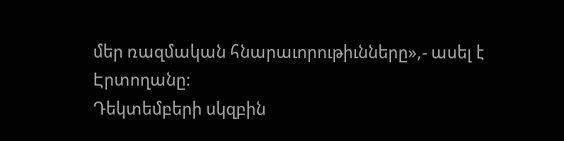մեր ռազմական հնարաւորութիւնները»,- ասել է Էրտողանը:
Դեկտեմբերի սկզբին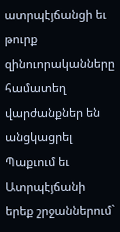ատրպէյճանցի եւ թուրք զինուորականները համատեղ վարժանքներ են անցկացրել Պաքւում եւ Ատրպէյճանի երեք շրջաններում`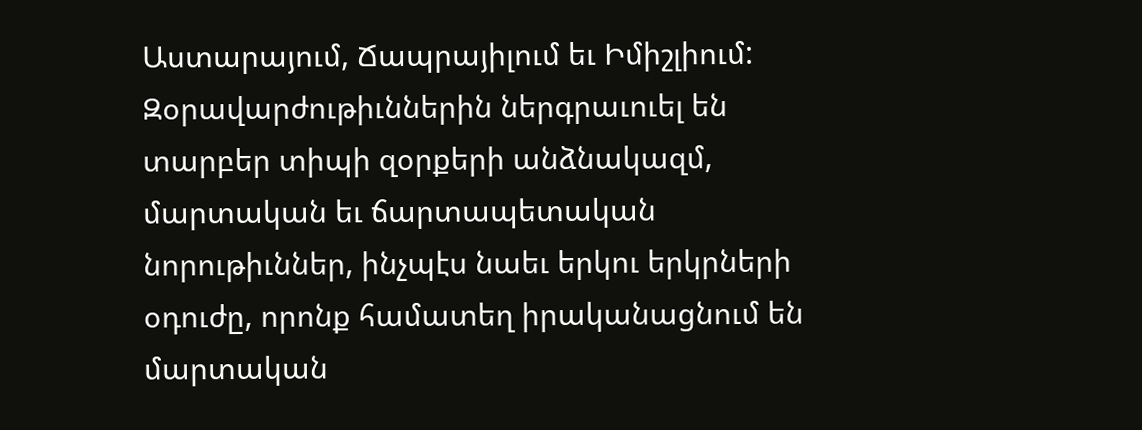Աստարայում, Ճապրայիլում եւ Իմիշլիում: Զօրավարժութիւններին ներգրաւուել են տարբեր տիպի զօրքերի անձնակազմ, մարտական եւ ճարտապետական նորութիւններ, ինչպէս նաեւ երկու երկրների օդուժը, որոնք համատեղ իրականացնում են մարտական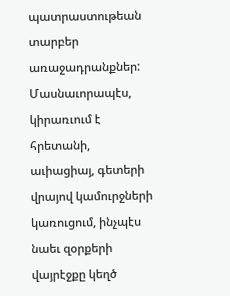պատրաստութեան տարբեր առաջադրանքներ: Մասնաւորապէս, կիրառւում է հրետանի, աւիացիայ, գետերի վրայով կամուրջների կառուցում, ինչպէս նաեւ զօրքերի վայրէջքը կեղծ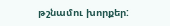թշնամու խորքեր: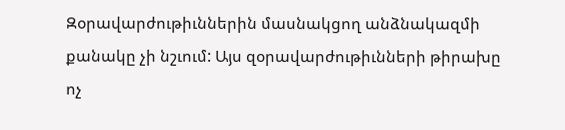Զօրավարժութիւններին մասնակցող անձնակազմի քանակը չի նշւում: Այս զօրավարժութիւնների թիրախը ոչ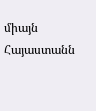միայն Հայաստանն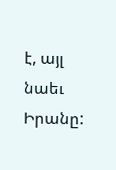է, այլ նաեւ Իրանը: